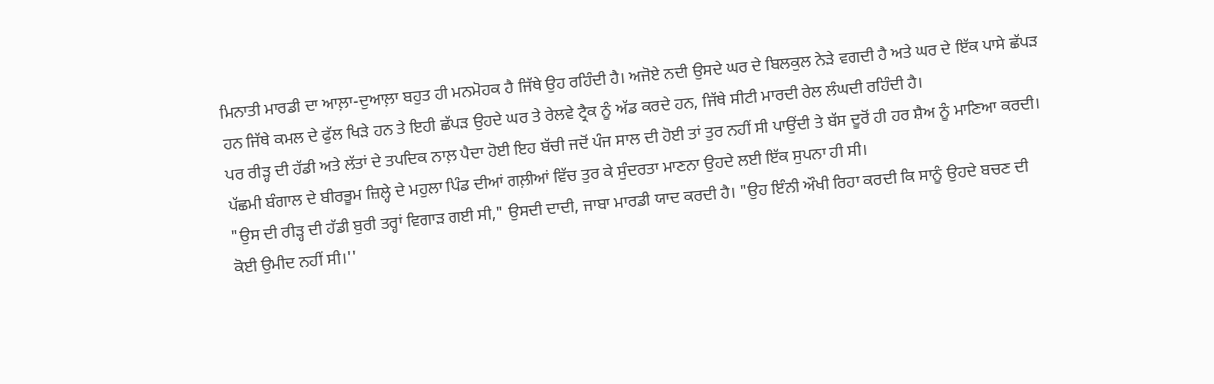ਮਿਨਾਤੀ ਮਾਰਡੀ ਦਾ ਆਲ਼ਾ-ਦੁਆਲ਼ਾ ਬਹੁਤ ਹੀ ਮਨਮੋਹਕ ਹੈ ਜਿੱਥੇ ਉਹ ਰਹਿੰਦੀ ਹੈ। ਅਜੋਏ ਨਦੀ ਉਸਦੇ ਘਰ ਦੇ ਬਿਲਕੁਲ ਨੇੜੇ ਵਗਦੀ ਹੈ ਅਤੇ ਘਰ ਦੇ ਇੱਕ ਪਾਸੇ ਛੱਪੜ ਹਨ ਜਿੱਥੇ ਕਮਲ ਦੇ ਫੁੱਲ ਖਿੜੇ ਹਨ ਤੇ ਇਹੀ ਛੱਪੜ ਉਹਦੇ ਘਰ ਤੇ ਰੇਲਵੇ ਟ੍ਰੈਕ ਨੂੰ ਅੱਡ ਕਰਦੇ ਹਨ, ਜਿੱਥੇ ਸੀਟੀ ਮਾਰਦੀ ਰੇਲ ਲੰਘਦੀ ਰਹਿੰਦੀ ਹੈ।
ਪਰ ਰੀੜ੍ਹ ਦੀ ਹੱਡੀ ਅਤੇ ਲੱਤਾਂ ਦੇ ਤਪਦਿਕ ਨਾਲ਼ ਪੈਦਾ ਹੋਈ ਇਹ ਬੱਚੀ ਜਦੋਂ ਪੰਜ ਸਾਲ ਦੀ ਹੋਈ ਤਾਂ ਤੁਰ ਨਹੀਂ ਸੀ ਪਾਉਂਦੀ ਤੇ ਬੱਸ ਦੂਰੋਂ ਹੀ ਹਰ ਸ਼ੈਅ ਨੂੰ ਮਾਣਿਆ ਕਰਦੀ। ਪੱਛਮੀ ਬੰਗਾਲ ਦੇ ਬੀਰਭੂਮ ਜ਼ਿਲ੍ਹੇ ਦੇ ਮਹੁਲਾ ਪਿੰਡ ਦੀਆਂ ਗਲ਼ੀਆਂ ਵਿੱਚ ਤੁਰ ਕੇ ਸੁੰਦਰਤਾ ਮਾਣਨਾ ਉਹਦੇ ਲਈ ਇੱਕ ਸੁਪਨਾ ਹੀ ਸੀ।
"ਉਸ ਦੀ ਰੀੜ੍ਹ ਦੀ ਹੱਡੀ ਬੁਰੀ ਤਰ੍ਹਾਂ ਵਿਗਾੜ ਗਈ ਸੀ," ਉਸਦੀ ਦਾਦੀ, ਜਾਬਾ ਮਾਰਡੀ ਯਾਦ ਕਰਦੀ ਹੈ। "ਉਹ ਇੰਨੀ ਔਖੀ ਰਿਹਾ ਕਰਦੀ ਕਿ ਸਾਨੂੰ ਉਹਦੇ ਬਚਣ ਦੀ ਕੋਈ ਉਮੀਦ ਨਹੀਂ ਸੀ।''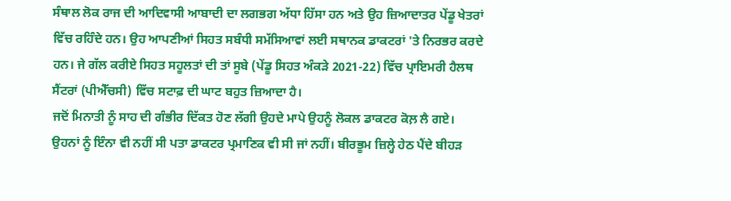ਸੰਥਾਲ ਲੋਕ ਰਾਜ ਦੀ ਆਦਿਵਾਸੀ ਆਬਾਦੀ ਦਾ ਲਗਭਗ ਅੱਧਾ ਹਿੱਸਾ ਹਨ ਅਤੇ ਉਹ ਜ਼ਿਆਦਾਤਰ ਪੇਂਡੂ ਖੇਤਰਾਂ ਵਿੱਚ ਰਹਿੰਦੇ ਹਨ। ਉਹ ਆਪਣੀਆਂ ਸਿਹਤ ਸਬੰਧੀ ਸਮੱਸਿਆਵਾਂ ਲਈ ਸਥਾਨਕ ਡਾਕਟਰਾਂ 'ਤੇ ਨਿਰਭਰ ਕਰਦੇ ਹਨ। ਜੇ ਗੱਲ ਕਰੀਏ ਸਿਹਤ ਸਹੂਲਤਾਂ ਦੀ ਤਾਂ ਸੂਬੇ (ਪੇਂਡੂ ਸਿਹਤ ਅੰਕੜੇ 2021-22) ਵਿੱਚ ਪ੍ਰਾਇਮਰੀ ਹੈਲਥ ਸੈਂਟਰਾਂ (ਪੀਐੱਚਸੀ) ਵਿੱਚ ਸਟਾਫ਼ ਦੀ ਘਾਟ ਬਹੁਤ ਜ਼ਿਆਦਾ ਹੈ।
ਜਦੋਂ ਮਿਨਾਤੀ ਨੂੰ ਸਾਹ ਦੀ ਗੰਭੀਰ ਦਿੱਕਤ ਹੋਣ ਲੱਗੀ ਉਹਦੇ ਮਾਪੇ ਉਹਨੂੰ ਲੋਕਲ ਡਾਕਟਰ ਕੋਲ਼ ਲੈ ਗਏ। ਉਹਨਾਂ ਨੂੰ ਇੰਨਾ ਵੀ ਨਹੀਂ ਸੀ ਪਤਾ ਡਾਕਟਰ ਪ੍ਰਮਾਣਿਕ ਵੀ ਸੀ ਜਾਂ ਨਹੀਂ। ਬੀਰਭੂਮ ਜ਼ਿਲ੍ਹੇ ਹੇਠ ਪੈਂਦੇ ਬੀਹੜ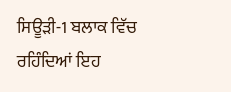ਸਿਊੜੀ-1 ਬਲਾਕ ਵਿੱਚ ਰਹਿੰਦਿਆਂ ਇਹ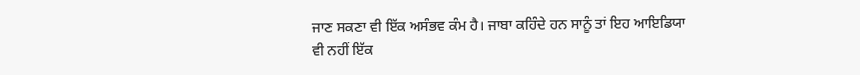ਜਾਣ ਸਕਣਾ ਵੀ ਇੱਕ ਅਸੰਭਵ ਕੰਮ ਹੈ। ਜਾਬਾ ਕਹਿੰਦੇ ਹਨ ਸਾਨੂੰ ਤਾਂ ਇਹ ਆਇਡਿਯਾ ਵੀ ਨਹੀਂ ਇੱਕ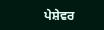ਪੇਸ਼ੇਵਰ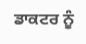ਡਾਕਟਰ ਨੂੰ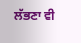ਲੱਭਣਾ ਵੀ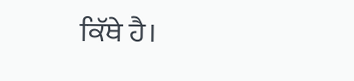ਕਿੱਥੇ ਹੈ।